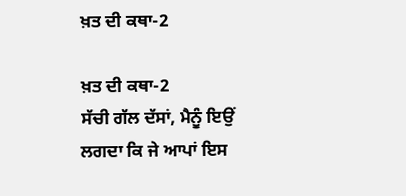ਖ਼ਤ ਦੀ ਕਥਾ-2

ਖ਼ਤ ਦੀ ਕਥਾ-2
ਸੱਚੀ ਗੱਲ ਦੱਸਾਂ, ਮੈਨੂੰ ਇਉਂ ਲਗਦਾ ਕਿ ਜੇ ਆਪਾਂ ਇਸ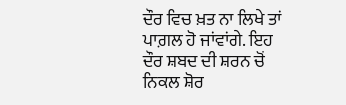ਦੌਰ ਵਿਚ ਖ਼ਤ ਨਾ ਲਿਖੇ ਤਾਂ ਪਾਗ਼ਲ ਹੋ ਜਾਂਵਾਂਗੇ. ਇਹ ਦੌਰ ਸ਼ਬਦ ਦੀ ਸ਼ਰਨ ਚੋਂ ਨਿਕਲ ਸ਼ੋਰ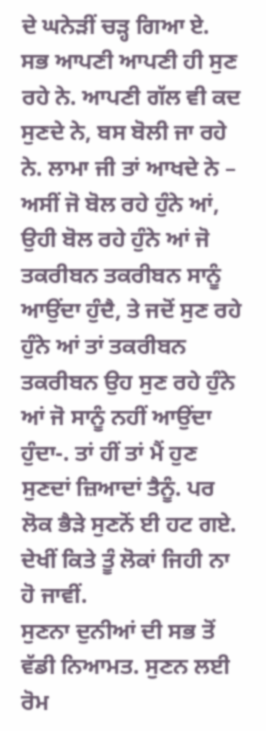ਦੇ ਘਨੇੜੀਂ ਚੜ੍ਹ ਗਿਆ ਏ. ਸਭ ਆਪਣੀ ਆਪਣੀ ਹੀ ਸੁਣ ਰਹੇ ਨੇ. ਆਪਣੀ ਗੱਲ ਵੀ ਕਦ ਸੁਣਦੇ ਨੇ, ਬਸ ਬੋਲੀ ਜਾ ਰਹੇ ਨੇ. ਲਾਮਾ ਜੀ ਤਾਂ ਆਖਦੇ ਨੇ – ਅਸੀਂ ਜੋ ਬੋਲ ਰਹੇ ਹੁੰਨੇ ਆਂ, ਉਹੀ ਬੋਲ ਰਹੇ ਹੁੰਨੇ ਆਂ ਜੋ ਤਕਰੀਬਨ ਤਕਰੀਬਨ ਸਾਨੂੰ ਆਉਂਦਾ ਹੁੰਦੈ, ਤੇ ਜਦੋਂ ਸੁਣ ਰਹੇ ਹੁੰਨੇ ਆਂ ਤਾਂ ਤਕਰੀਬਨ ਤਕਰੀਬਨ ਉਹ ਸੁਣ ਰਹੇ ਹੁੰਨੇ ਆਂ ਜੋ ਸਾਨੂੰ ਨਹੀਂ ਆਉਂਦਾ ਹੁੰਦਾ-. ਤਾਂ ਹੀਂ ਤਾਂ ਮੈਂ ਹੁਣ ਸੁਣਦਾਂ ਜ਼ਿਆਦਾਂ ਤੈਨੂੰ. ਪਰ ਲੋਕ ਭੈੜੇ ਸੁਣਨੋਂ ਈ ਹਟ ਗਏ. ਦੇਖੀਂ ਕਿਤੇ ਤੂੰ ਲੋਕਾਂ ਜਿਹੀ ਨਾ ਹੋ ਜਾਵੀਂ.
ਸੁਣਨਾ ਦੁਨੀਆਂ ਦੀ ਸਭ ਤੋਂ ਵੱਡੀ ਨਿਆਮਤ. ਸੁਣਨ ਲਈ ਰੋਮ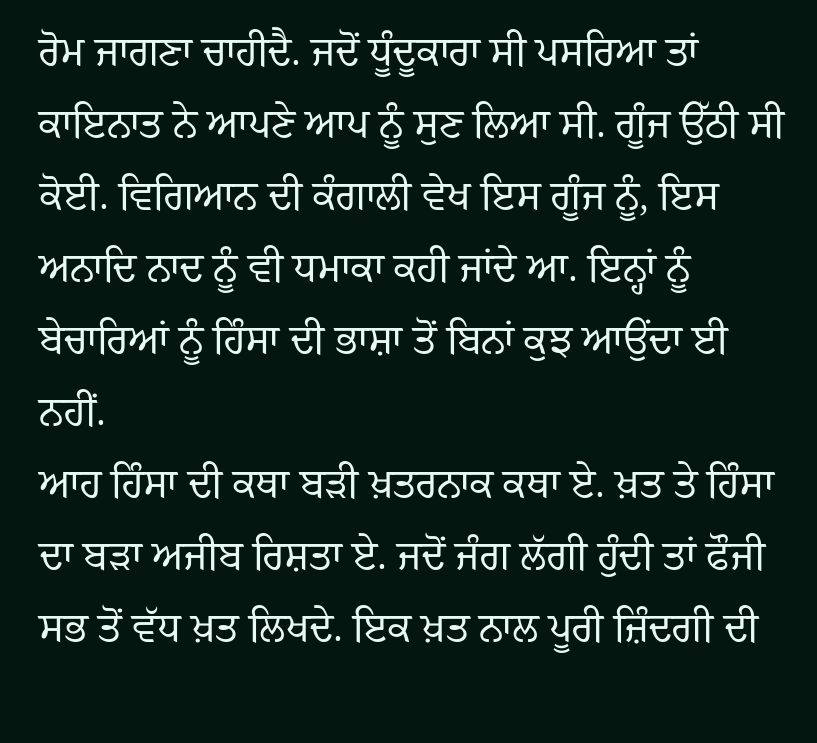ਰੋਮ ਜਾਗਣਾ ਚਾਹੀਦੈ. ਜਦੋਂ ਧੂੰਦੂਕਾਰਾ ਸੀ ਪਸਰਿਆ ਤਾਂ ਕਾਇਨਾਤ ਨੇ ਆਪਣੇ ਆਪ ਨੂੰ ਸੁਣ ਲਿਆ ਸੀ. ਗੂੰਜ ਉੱਠੀ ਸੀ ਕੋਈ. ਵਿਗਿਆਨ ਦੀ ਕੰਗਾਲੀ ਵੇਖ ਇਸ ਗੂੰਜ ਨੂੰ, ਇਸ ਅਨਾਦਿ ਨਾਦ ਨੂੰ ਵੀ ਧਮਾਕਾ ਕਹੀ ਜਾਂਦੇ ਆ. ਇਨ੍ਹਾਂ ਨੂੰ ਬੇਚਾਰਿਆਂ ਨੂੰ ਹਿੰਸਾ ਦੀ ਭਾਸ਼ਾ ਤੋਂ ਬਿਨਾਂ ਕੁਝ ਆਉਂਦਾ ਈ ਨਹੀਂ.
ਆਹ ਹਿੰਸਾ ਦੀ ਕਥਾ ਬੜੀ ਖ਼ਤਰਨਾਕ ਕਥਾ ਏ. ਖ਼ਤ ਤੇ ਹਿੰਸਾ ਦਾ ਬੜਾ ਅਜੀਬ ਰਿਸ਼ਤਾ ਏ. ਜਦੋਂ ਜੰਗ ਲੱਗੀ ਹੁੰਦੀ ਤਾਂ ਫੌਜੀ ਸਭ ਤੋਂ ਵੱਧ ਖ਼ਤ ਲਿਖਦੇ. ਇਕ ਖ਼ਤ ਨਾਲ ਪੂਰੀ ਜ਼ਿੰਦਗੀ ਦੀ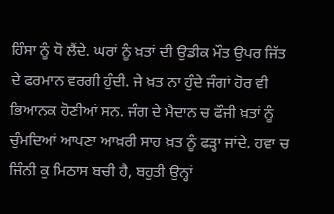ਹਿੰਸਾ ਨੂੰ ਧੋ ਲੈਂਦੇ. ਘਰਾਂ ਨੂੰ ਖ਼ਤਾਂ ਦੀ ਉਡੀਕ ਮੌਤ ਉਪਰ ਜਿੱਤ ਦੇ ਫਰਮਾਨ ਵਰਗੀ ਹੁੰਦੀ. ਜੇ ਖ਼ਤ ਨਾ ਹੁੰਦੇ ਜੰਗਾਂ ਹੋਰ ਵੀ ਭਿਆਨਕ ਹੋਣੀਆਂ ਸਨ. ਜੰਗ ਦੇ ਮੈਦਾਨ ਚ ਫੌਜੀ ਖ਼ਤਾਂ ਨੂੰ ਚੁੰਮਦਿਆਂ ਆਪਣਾ ਆਖ਼ਰੀ ਸਾਹ ਖ਼ਤ ਨੂੰ ਫੜ੍ਹਾ ਜਾਂਦੇ. ਹਵਾ ਚ ਜਿੰਨੀ ਕੁ ਮਿਠਾਸ ਬਚੀ ਹੈ, ਬਹੁਤੀ ਉਨ੍ਹਾਂ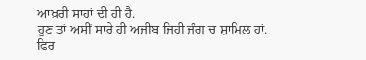ਆਖ਼ਰੀ ਸਾਹਾਂ ਦੀ ਹੀ ਹੈ.
ਹੁਣ ਤਾਂ ਅਸੀਂ ਸਾਰੇ ਹੀ ਅਜੀਬ ਜਿਹੀ ਜੰਗ ਚ ਸ਼ਾਮਿਲ ਹਾਂ. ਫਿਰ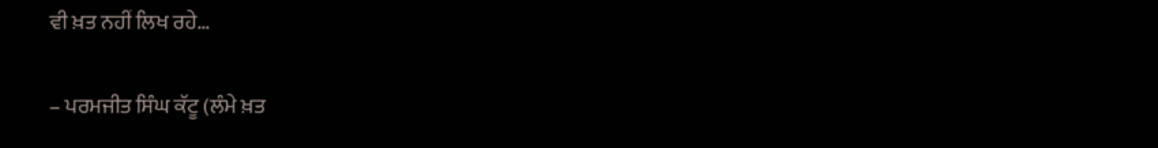ਵੀ ਖ਼ਤ ਨਹੀਂ ਲਿਖ ਰਹੇ…

– ਪਰਮਜੀਤ ਸਿੰਘ ਕੱਟੂ (ਲੰਮੇ ਖ਼ਤ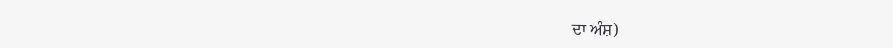ਦਾ ਅੰਸ਼)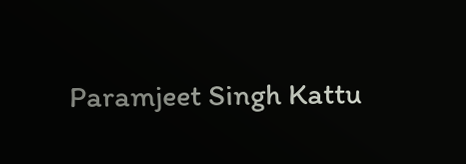Paramjeet Singh Kattu